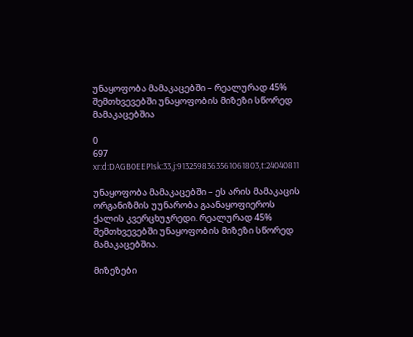უნაყოფობა მამაკაცებში – რეალურად 45% შემთხვევებში უნაყოფობის მიზეზი სწორედ მამაკაცებშია

0
697
xr:d:DAGB0EEP1sk:33,j:9132598363561061803,t:24040811

უნაყოფობა მამაკაცებში – ეს არის მამაკაცის ორგანიზმის უუნარობა გაანაყოფიეროს ქალის კვერცხუჯრედი. რეალურად 45% შემთხვევებში უნაყოფობის მიზეზი სწორედ მამაკაცებშია.

მიზეზები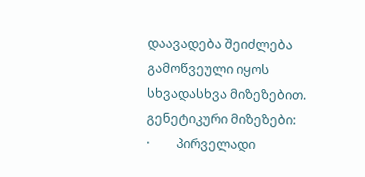დაავადება შეიძლება გამოწვეული იყოს სხვადასხვა მიზეზებით.
გენეტიკური მიზეზები:
·         პირველადი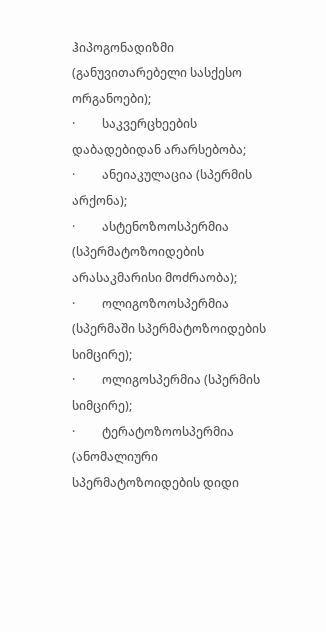ჰიპოგონადიზმი (განუვითარებელი სასქესო ორგანოები);
·         საკვერცხეების დაბადებიდან არარსებობა;
·         ანეიაკულაცია (სპერმის არქონა);
·         ასტენოზოოსპერმია (სპერმატოზოიდების არასაკმარისი მოძრაობა);
·         ოლიგოზოოსპერმია (სპერმაში სპერმატოზოიდების სიმცირე);
·         ოლიგოსპერმია (სპერმის სიმცირე);
·         ტერატოზოოსპერმია (ანომალიური სპერმატოზოიდების დიდი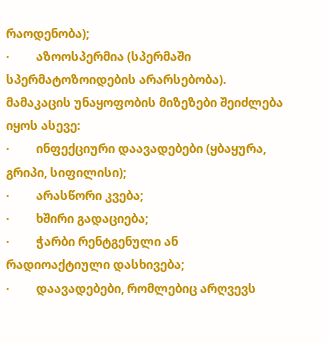რაოდენობა);
·         აზოოსპერმია (სპერმაში სპერმატოზოიდების არარსებობა).
მამაკაცის უნაყოფობის მიზეზები შეიძლება იყოს ასევე:
·         ინფექციური დაავადებები (ყბაყურა, გრიპი, სიფილისი);
·         არასწორი კვება;
·         ხშირი გადაციება;
·         ჭარბი რენტგენული ან რადიოაქტიული დასხივება;
·         დაავადებები, რომლებიც არღვევს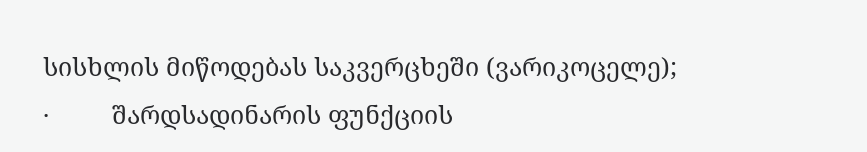სისხლის მიწოდებას საკვერცხეში (ვარიკოცელე);
·         შარდსადინარის ფუნქციის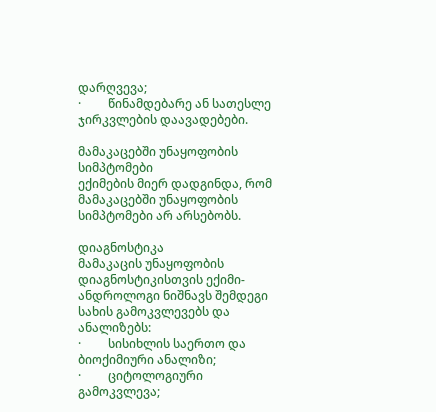დარღვევა;
·         წინამდებარე ან სათესლე ჯირკვლების დაავადებები.

მამაკაცებში უნაყოფობის სიმპტომები
ექიმების მიერ დადგინდა, რომ მამაკაცებში უნაყოფობის სიმპტომები არ არსებობს.

დიაგნოსტიკა
მამაკაცის უნაყოფობის დიაგნოსტიკისთვის ექიმი-ანდროლოგი ნიშნავს შემდეგი სახის გამოკვლევებს და ანალიზებს:
·         სისიხლის საერთო და ბიოქიმიური ანალიზი;
·         ციტოლოგიური გამოკვლევა;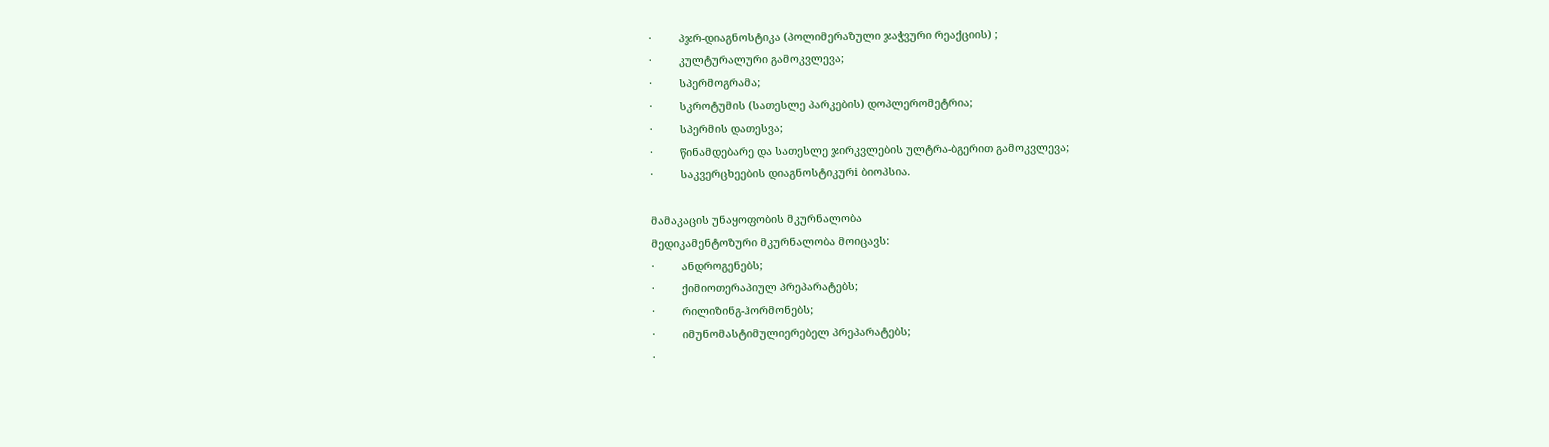·         პჯრ-დიაგნოსტიკა (პოლიმერაზული ჯაჭვური რეაქციის) ;
·         კულტურალური გამოკვლევა;
·         სპერმოგრამა;
·         სკროტუმის (სათესლე პარკების) დოპლერომეტრია;
·         სპერმის დათესვა;
·         წინამდებარე და სათესლე ჯირკვლების ულტრა-ბგერით გამოკვლევა;
·         საკვერცხეების დიაგნოსტიკურi ბიოპსია.

მამაკაცის უნაყოფობის მკურნალობა
მედიკამენტოზური მკურნალობა მოიცავს:
·         ანდროგენებს;
·         ქიმიოთერაპიულ პრეპარატებს;
·         რილიზინგ-ჰორმონებს;
·         იმუნომასტიმულიერებელ პრეპარატებს;
·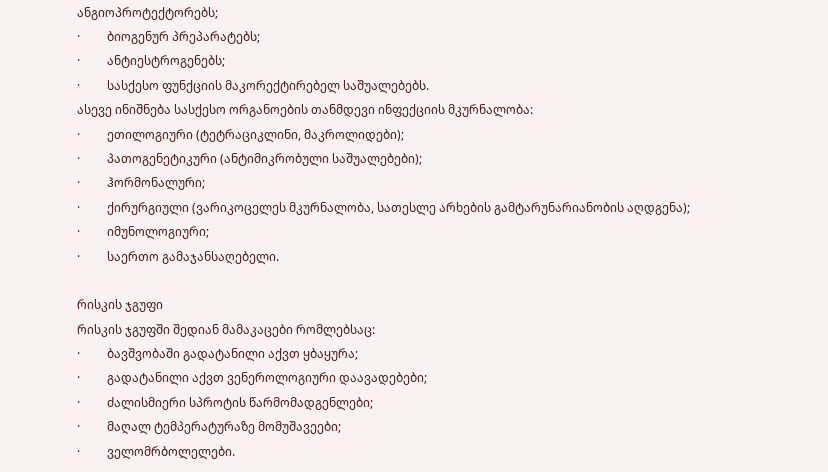ანგიოპროტექტორებს;
·         ბიოგენურ პრეპარატებს;
·         ანტიესტროგენებს;
·         სასქესო ფუნქციის მაკორექტირებელ საშუალებებს.
ასევე ინიშნება სასქესო ორგანოების თანმდევი ინფექციის მკურნალობა:
·         ეთილოგიური (ტეტრაციკლინი, მაკროლიდები);
·         პათოგენეტიკური (ანტიმიკრობული საშუალებები);
·         ჰორმონალური;
·         ქირურგიული (ვარიკოცელეს მკურნალობა, სათესლე არხების გამტარუნარიანობის აღდგენა);
·         იმუნოლოგიური;
·         საერთო გამაჯანსაღებელი.

რისკის ჯგუფი
რისკის ჯგუფში შედიან მამაკაცები რომლებსაც:
·         ბავშვობაში გადატანილი აქვთ ყბაყურა;
·         გადატანილი აქვთ ვენეროლოგიური დაავადებები;
·         ძალისმიერი სპროტის წარმომადგენლები;
·         მაღალ ტემპერატურაზე მომუშავეები;
·         ველომრბოლელები.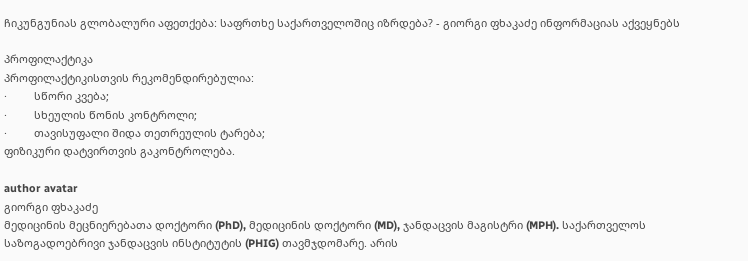ჩიკუნგუნიას გლობალური აფეთქება: საფრთხე საქართველოშიც იზრდება? - გიორგი ფხაკაძე ინფორმაციას აქვეყნებს

პროფილაქტიკა
პროფილაქტიკისთვის რეკომენდირებულია:
·         სწორი კვება;
·         სხეულის წონის კონტროლი;
·         თავისუფალი შიდა თეთრეულის ტარება;
ფიზიკური დატვირთვის გაკონტროლება.

author avatar
გიორგი ფხაკაძე
მედიცინის მეცნიერებათა დოქტორი (PhD), მედიცინის დოქტორი (MD), ჯანდაცვის მაგისტრი (MPH). საქართველოს საზოგადოებრივი ჯანდაცვის ინსტიტუტის (PHIG) თავმჯდომარე. არის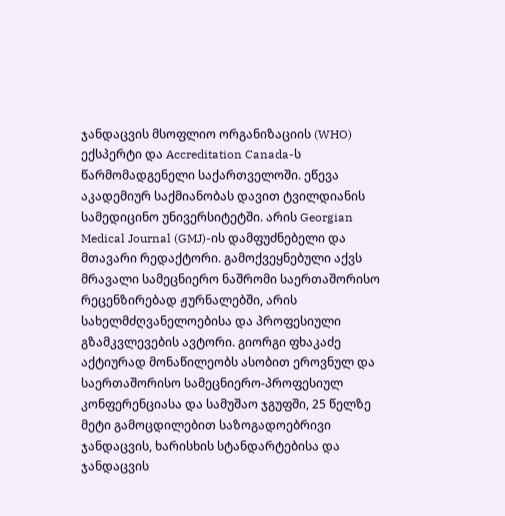ჯანდაცვის მსოფლიო ორგანიზაციის (WHO) ექსპერტი და Accreditation Canada-ს წარმომადგენელი საქართველოში. ეწევა აკადემიურ საქმიანობას დავით ტვილდიანის სამედიცინო უნივერსიტეტში. არის Georgian Medical Journal (GMJ)-ის დამფუძნებელი და მთავარი რედაქტორი. გამოქვეყნებული აქვს მრავალი სამეცნიერო ნაშრომი საერთაშორისო რეცენზირებად ჟურნალებში, არის სახელმძღვანელოებისა და პროფესიული გზამკვლევების ავტორი. გიორგი ფხაკაძე აქტიურად მონაწილეობს ასობით ეროვნულ და საერთაშორისო სამეცნიერო-პროფესიულ კონფერენციასა და სამუშაო ჯგუფში, 25 წელზე მეტი გამოცდილებით საზოგადოებრივი ჯანდაცვის, ხარისხის სტანდარტებისა და ჯანდაცვის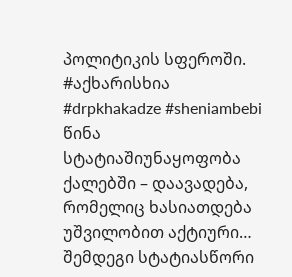პოლიტიკის სფეროში. #აქხარისხია #drpkhakadze #sheniambebi
წინა სტატიაშიუნაყოფობა ქალებში – დაავადება, რომელიც ხასიათდება უშვილობით აქტიური…
შემდეგი სტატიასწორი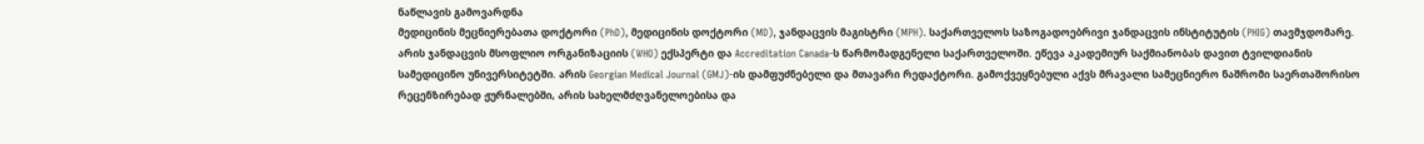ნაწლავის გამოვარდნა
მედიცინის მეცნიერებათა დოქტორი (PhD), მედიცინის დოქტორი (MD), ჯანდაცვის მაგისტრი (MPH). საქართველოს საზოგადოებრივი ჯანდაცვის ინსტიტუტის (PHIG) თავმჯდომარე. არის ჯანდაცვის მსოფლიო ორგანიზაციის (WHO) ექსპერტი და Accreditation Canada-ს წარმომადგენელი საქართველოში. ეწევა აკადემიურ საქმიანობას დავით ტვილდიანის სამედიცინო უნივერსიტეტში. არის Georgian Medical Journal (GMJ)-ის დამფუძნებელი და მთავარი რედაქტორი. გამოქვეყნებული აქვს მრავალი სამეცნიერო ნაშრომი საერთაშორისო რეცენზირებად ჟურნალებში, არის სახელმძღვანელოებისა და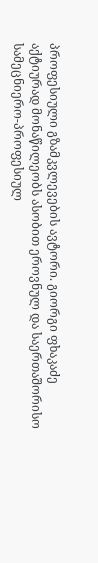პროფესიული გზამკვლევების ავტორი. გიორგი ფხაკაძე აქტიურად მონაწილეობს ასობით ეროვნულ და საერთაშორისო სამეცნიერო-პროფესიულ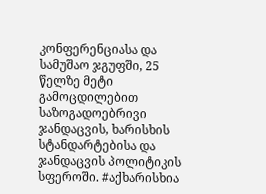კონფერენციასა და სამუშაო ჯგუფში, 25 წელზე მეტი გამოცდილებით საზოგადოებრივი ჯანდაცვის, ხარისხის სტანდარტებისა და ჯანდაცვის პოლიტიკის სფეროში. #აქხარისხია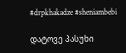#drpkhakadze #sheniambebi

დატოვე პასუხი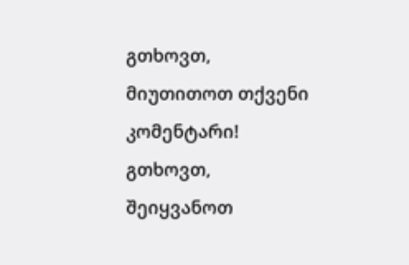გთხოვთ, მიუთითოთ თქვენი კომენტარი!
გთხოვთ, შეიყვანოთ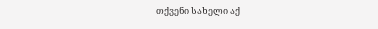თქვენი სახელი აქ